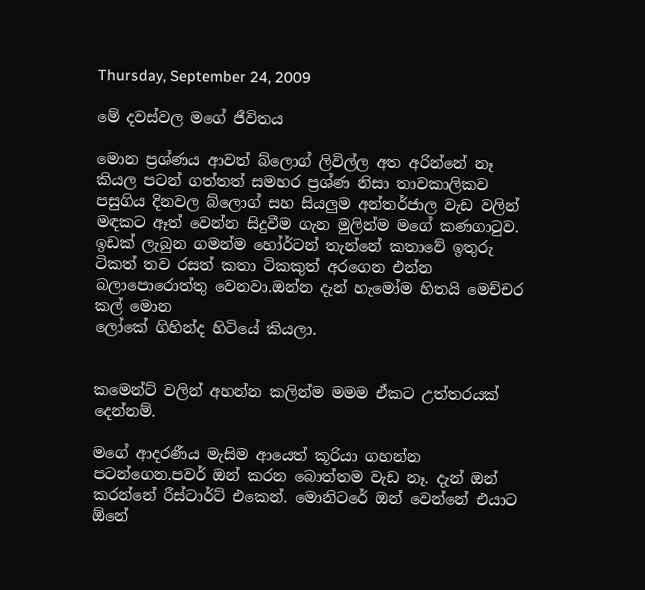Thursday, September 24, 2009

මේ දවස්වල මගේ ජීවිතය

මොන ප්‍රශ්ණය ආවත් බ්ලොග් ලිවිල්ල අත අරින්නේ නෑ කියල පටන් ගත්තත් සමහර ප්‍රශ්ණ නිසා තාවකාලිකව පසුගිය දිනවල බ්ලොග් සහ සියලුම අන්තර්ජාල වැඩ වලින් මඳකට ඈත් වෙන්න සිදුවීම ගැන මුලින්ම මගේ කණගාටුව. ඉඩක් ලැබුන ගමන්ම හෝර්ටන් තැන්නේ කතාවේ ඉතුරු ටිකත් තව රසත් කතා ටිකකුත් අරගෙන එන්න බලාපොරොත්තු වෙනවා.ඔන්න දැන් හැමෝම හිතයි මෙච්චර කල් මොන
ලෝකේ ගිහින්ද හිටියේ කියලා.


කමෙන්ට් වලින් අහන්න කලින්ම මමම ඒකට උත්තරයක් දෙන්නම්.

මගේ ආදරණීය මැසිම ආයෙත් කූරියා ගහන්න පටන්ගෙන.පවර් ඔන් කරන බොත්තම වැඩ නෑ. දැන් ඔන් කරන්නේ රීස්ටාර්ට් එකෙන්. මොනිටරේ ඔන් වෙන්නේ එයාට ඕනේ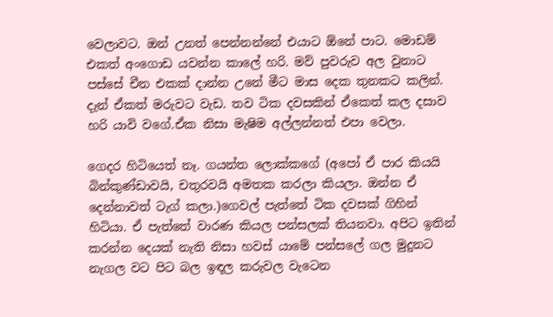වෙලාවට. ඔන් උනත් පෙන්නන්නේ එයාට ඕනේ පාට. මොඩම් එකත් අංගොඩ යවන්න කාලේ හරි. මව් පුවරුව අල වුනාට පස්සේ චීන එකක් දාන්න උනේ මීට මාස දෙක තුනකට කලින්. දැන් ඒකත් මරුවට වැඩ. තව ටික දවසකින් ඒකෙත් කල දසාව හරි යාවි වගේ.ඒක නිසා මැෂිම අල්ලන්නත් එපා වෙලා.

ගෙදර හිටියෙත් නෑ. ගයන්ත ලොක්කගේ (අපෝ ඒ පාර කියයි බින්කුණ්ඩාවයි, චතුරවයි අමතක කරලා කියලා. ඔන්න ඒ දෙන්නාවත් ටැග් කලා.)ගෙවල් පැත්තේ ටික දවසක් ගිහින් හිටියා. ඒ පැත්තේ වාරණ කියල පන්සලක් තියනවා. අපිට ඉතින් කරන්න දෙයක් නැති නිසා හවස් යාමේ පන්සලේ ගල මුදුනට නැගල වට පිට බල ඉඳල කරුවල වැටෙන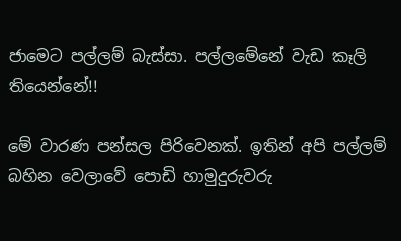ජාමෙට පල්ලම් බැස්සා. පල්ලමේනේ වැඩ කෑලි තියෙන්නේ!!

මේ වාරණ පන්සල පිරිවෙනක්. ඉතින් අපි පල්ලම් බහින වෙලාවේ පොඩි හාමුදුරුවරු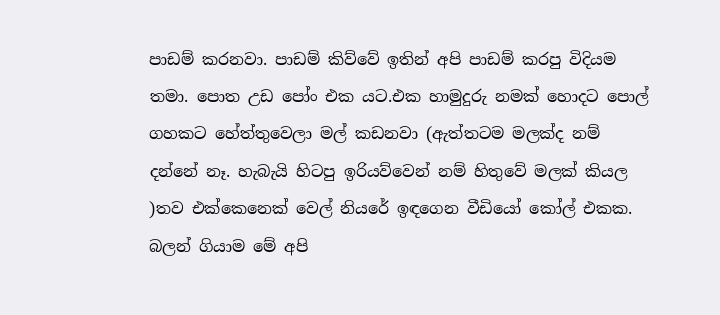පාඩම් කරනවා. පාඩම් කිව්වේ ඉතින් අපි පාඩම් කරපු විදියම තමා. පොත උඩ පෝං එක යට.එක හාමුදුරු නමක් හොදට පොල් ගහකට හේත්තුවෙලා මල් කඩනවා (ඇත්තටම මලක්ද නම් දන්නේ නෑ. හැබැයි හිටපු ඉරියව්වෙන් නම් හිතුවේ මලක් කියල )තව එක්කෙනෙක් වෙල් නියරේ ඉඳගෙන වීඩියෝ කෝල් එකක. බලන් ගියාම මේ අපි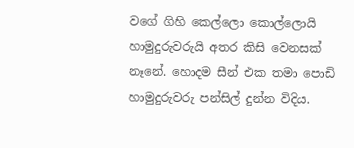වගේ ගිහි කෙල්ලො කොල්ලොයි හාමුදුරුවරුයි අතර කිසි වෙනසක් නෑනේ. හොදම සීන් එක තමා පොඩි හාමුදුරුවරු පන්සිල් දුන්න විදිය.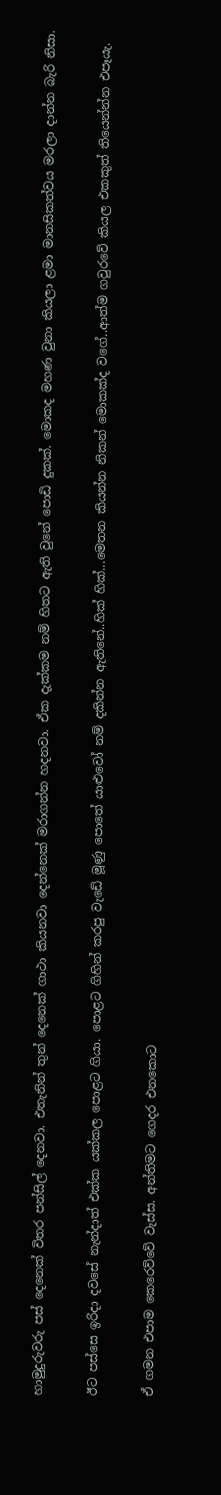හාමුදුරුවරු පස් දෙනෙක් විතර පන්සිල් දෙනවා. එතැනින් තුන් දෙනෙක් ගාථා කියනවා දෙන්නෙක් මරාගන්න හදනවා. ඒක දැක්කම නම් හිතට ඇති වුනේ පොඩි දුකක්. මොකද මහණ වුනා කියලා ළමා මානසිකත්වය මරලා දාන්න බැරි නිසා.

ඊට පස්සෙ ඉරිදා දවසේ නැන්දාත් එක්ක යක්කල පොළට ගියා. පොළට ගිහින් කරපු වැඩේ මූණු පොතේ යාළුවෝ නම් දකින්න ඇතිනේ..හික් හික්...මෙතන කියන්න නිකන් මොකක්ද වගේ..ආත්ම ගවුරවේ කියල එකකුත් තියෙන්න්න එපෑයැ.

ඒ ගමන එපාම කෙරෙව්වේ වැස්ස. අන්තිමට ගෙදර එනකොට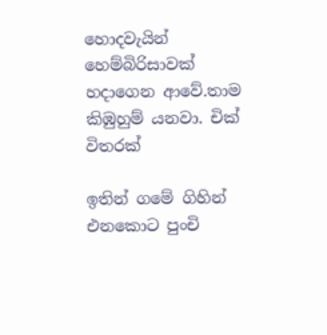හොදවැයින් හෙම්බිරිසාවක් හදාගෙන ආවේ.තාම කිඹුහුම් යනවා. චික් විතරක්

ඉතින් ගමේ ගිහින් එනකොට පුංචි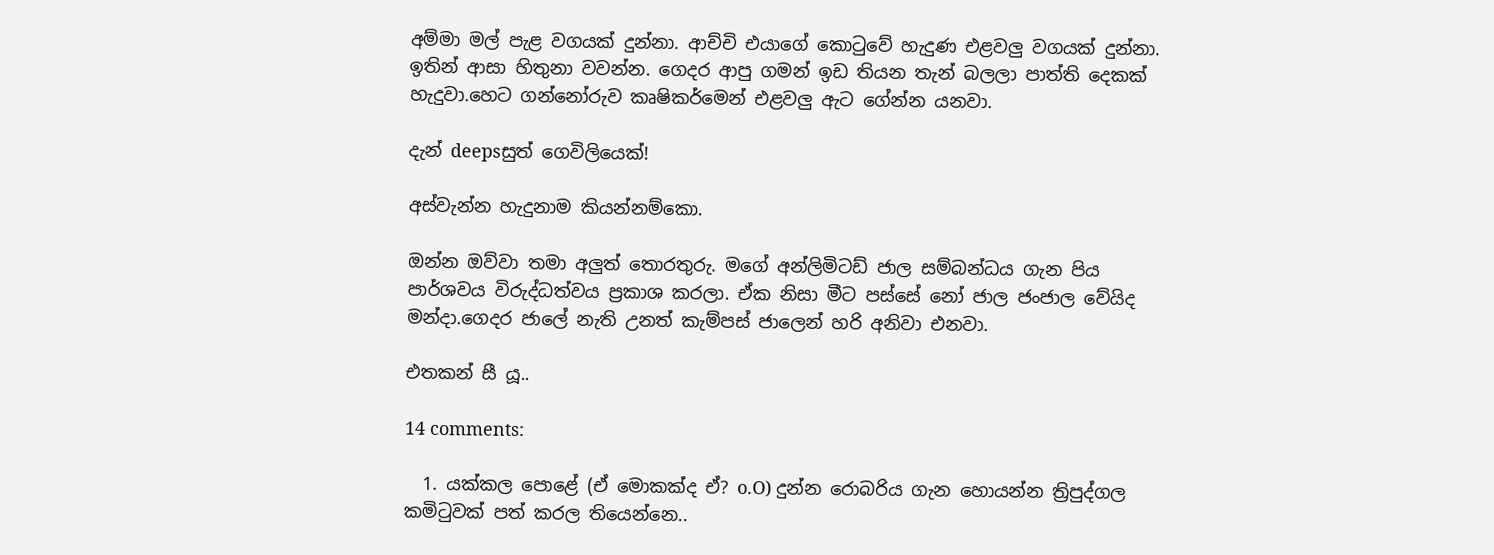අම්මා මල් පැළ වගයක් දුන්නා. ආච්චි එයාගේ කොටුවේ හැදුණ එළවලු වගයක් දුන්නා. ඉතින් ආසා හිතුනා වවන්න. ගෙදර ආපු ගමන් ඉඩ තියන තැන් බලලා පාත්ති දෙකක් හැදුවා.හෙට ගන්නෝරුව කෘෂිකර්මෙන් එළවලු ඇට ගේන්න යනවා.

දැන් deepsසුත් ගෙවිලියෙක්!

අස්වැන්න හැදුනාම කියන්නම්කො.

ඔන්න ඔව්වා තමා අලුත් තොරතුරු. මගේ අන්ලිමිටඩ් ජාල සම්බන්ධය ගැන පිය පාර්ශවය විරුද්ධත්වය ප්‍රකාශ කරලා. ඒක නිසා මීට පස්සේ නෝ ජාල ජංජාල වේයිද මන්දා.ගෙදර ජාලේ නැති උනත් කැම්පස් ජාලෙන් හරි අනිවා එනවා.

එතකන් සී යූ..

14 comments:

  1. යක්කල පොළේ (ඒ මොකක්ද ඒ? o.O) දුන්න රොබරිය ගැන හොයන්න ත්‍රිපුද්ගල කමිටුවක් පත් කරල තියෙන්නෙ..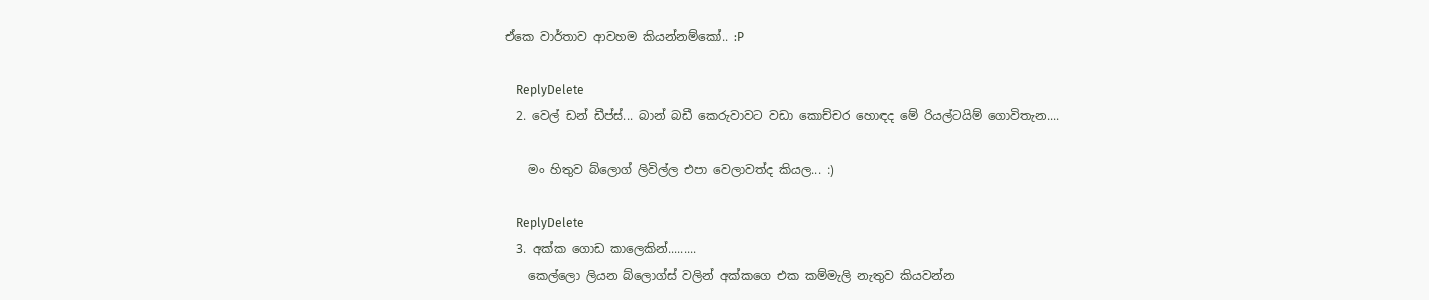ඒකෙ වාර්තාව ආවහම කියන්නම්කෝ.. :P

    ReplyDelete
  2. වෙල් ඩන් ඩීප්ස්... බාන් බඩී කෙරුවාවට වඩා කොච්චර හොඳද මේ රියල්ටයිම් ගොවිතැන....

    මං හිතුව බ්ලොග් ලිවිල්ල එපා වෙලාවත්ද කියල... :)

    ReplyDelete
  3. අක්ක ගොඩ කාලෙකින්.........
    කෙල්ලො ලියන බ්ලොග්ස් වලින් අක්කගෙ එක කම්මැලි නැතුව කියවන්න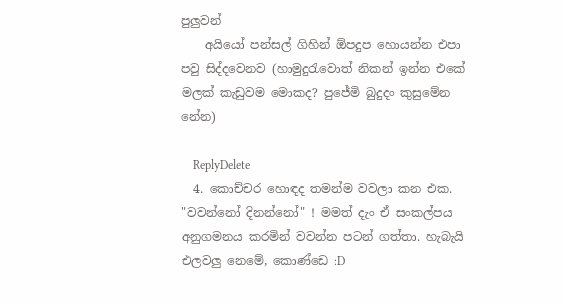පුලුවන්
    අයියෝ පන්සල් ගිහින් ඕපදුප හොයන්න එපා පවු සිද්දවෙනව (හාමුදුරැවොත් නිකන් ඉන්න එකේ මලක් කැඩුවම මොකද? පුජේමි බුදුදං කුසුමේන නේන)

    ReplyDelete
  4. කොච්චර හොඳද තමන්ම වවලා කන එක. "වවන්නෝ දිනන්නෝ" ! මමත් දැං ඒ සංකල්පය අනුගමනය කරමින් වවන්න පටන් ගත්තා. හැබැයි එලවලු නෙමේ, කොණ්ඩෙ :D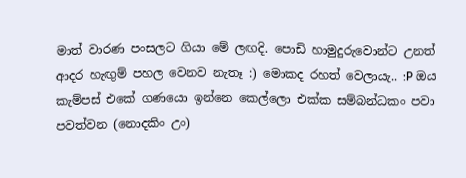මාත් වාරණ පංසලට ගියා මේ ලඟදි. පොඩි හාමුදුරුවොන්ට උනත් ආදර හැඟුම් පහල වෙනව නැතෑ :) මොකද රහත් වෙලායැ.. :P ඔය කැම්පස් එකේ ගණයො ඉන්නෙ කෙල්ලො එක්ක සම්බන්ධකං පවා පවත්වන (නොදකිං උං)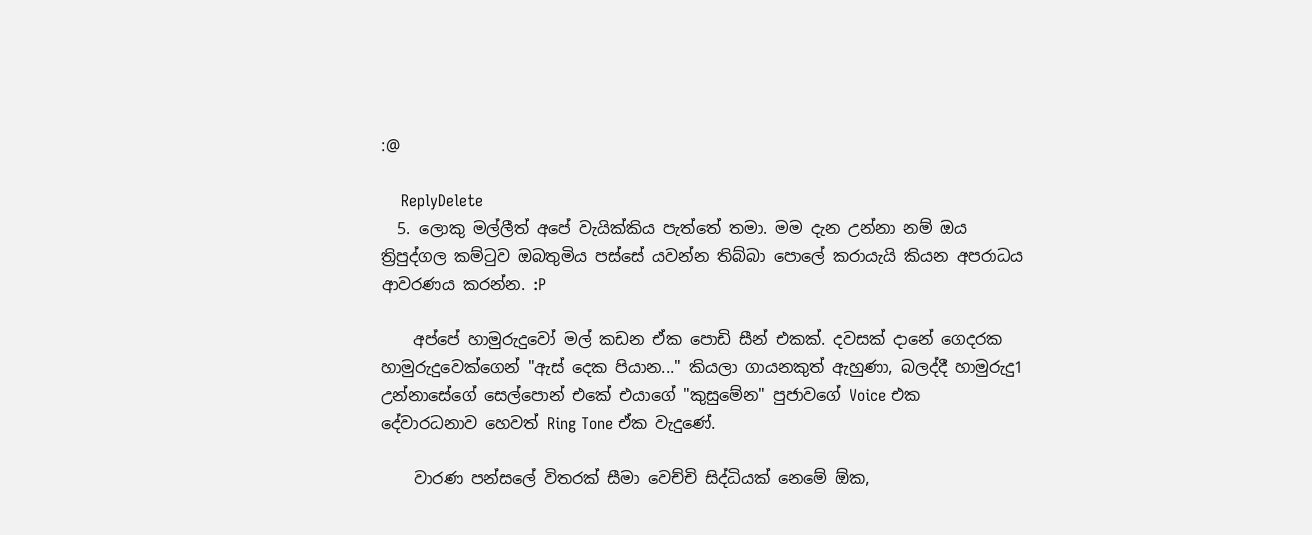:@

    ReplyDelete
  5. ලොකු මල්ලීත් අපේ වැයික්කිය පැත්තේ තමා. මම දැන උන්නා නම් ඔය ත්‍රිපුද්ගල කම්ටුව ඔබතුමිය පස්සේ යවන්න තිබ්බා පොලේ කරායැයි කියන අපරාධය ආවරණය කරන්න. :P

    අප්පේ හාමුරුදුවෝ මල් කඩන ඒක පොඩි සීන් එකක්. දවසක් දානේ ගෙදරක හාමුරුදුවෙක්ගෙන් "ඇස් දෙක පියාන..." කියලා ගායනකුත් ඇහුණා, බලද්දී හාමුරුදු1 උන්නාසේගේ සෙල්පොන් එකේ එයාගේ "කුසුමේන" පුජාවගේ Voice එක දේවාරධනාව හෙවත් Ring Tone ඒක වැදුණේ.

    වාරණ පන්සලේ විතරක් සීමා වෙච්චි සිද්ධියක් නෙමේ ඕක,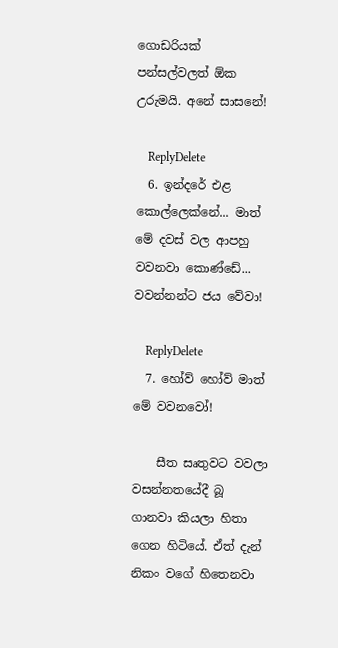ගොඩරියක් පන්සල්වලත් ඕක උරුමයි. අනේ සාසනේ!

    ReplyDelete
  6. ඉන්දරේ එළ කොල්ලෙක්නේ... මාත් මේ දවස් වල ආපහු වවනවා කොණ්ඩේ... වවන්නන්ට ජය වේවා!

    ReplyDelete
  7. හෝව් හෝව් මාත් මේ වවනවෝ!

    සීත සෘතුවට වවලා වසන්නතයේදී බූ ගානවා කියලා හිතා ගෙන හිටියේ. ඒත් දැන් නිකං වගේ හිතෙනවා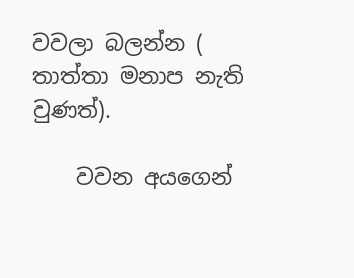වවලා බලන්න ( තාත්තා මනාප නැති වුණත්).

    වවන අයගෙන්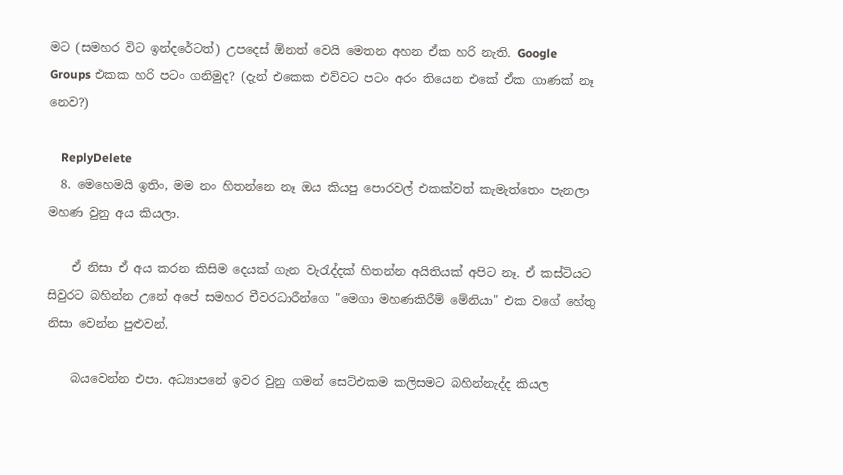මට (සමහර විට ඉන්දරේටත්) උපදෙස් ඕනත් වෙයි මෙතන අහන ඒක හරි නැති. Google Groups එකක හරි පටං ගනිමුද? (දැන් එකෙක එව්වට පටං අරං තියෙන එකේ ඒක ගාණක් නෑ නෙව?)

    ReplyDelete
  8. මෙහෙමයි ඉතිං, මම නං හිතන්නෙ නෑ ඔය කියපු පොරවල් එකක්වත් කැමැත්තෙං පැනලා මහණ වුනු අය කියලා.

    ඒ නිසා ඒ අය කරන කිසිම දෙයක් ගැන වැරැද්දක් හිතන්න අයිතියක් අපිට නෑ. ඒ කස්ටියට සිවුරට බහින්න උනේ අපේ සමහර චීවරධාරීන්ගෙ "මෙගා මහණකිරීම් මේනියා" එක වගේ හේතු නිසා වෙන්න පුළුවන්.

    බයවෙන්න එපා. අධ්‍යාපනේ ඉවර වුනු ගමන් සෙට්එකම කලිසමට බහින්නැද්ද කියල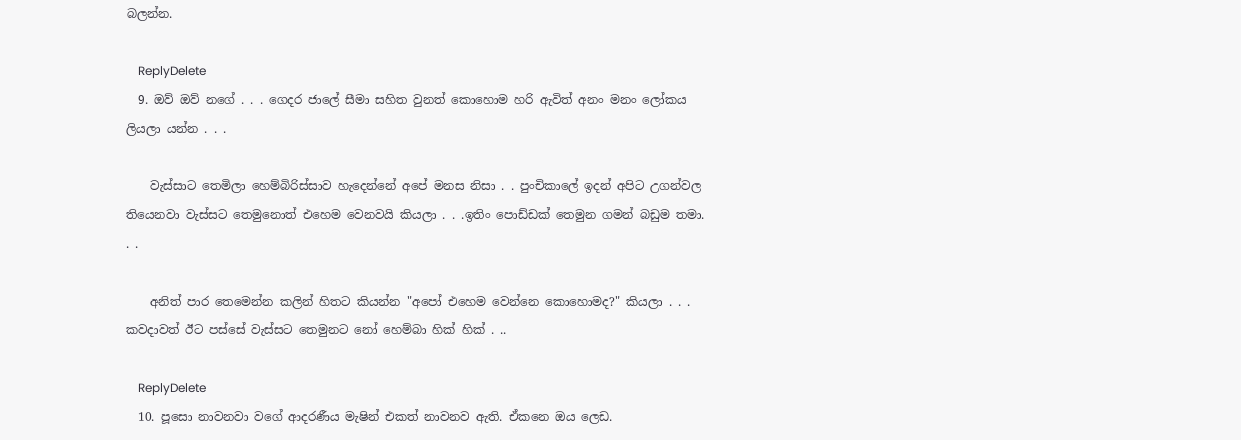බලන්න.

    ReplyDelete
  9. ඔව් ඔව් නගේ . . . ගෙදර ජාලේ සීමා සහිත වුනත් කොහොම හරි ඇවිත් අනං මනං ලෝකය ලියලා යන්න . . .

    වැස්සාට තෙමිලා හෙම්බිරිස්සාව හැදෙන්නේ අපේ මනස නිසා . . පුංචිකාලේ ඉදන් අපිට උගන්වල තියෙනවා වැස්සට තෙමුනොත් එහෙම වෙනවයි කියලා . . .ඉතිං පොඩ්ඩක් තෙමුන ගමන් බඩුම තමා. . .

    අනිත් පාර තෙමෙන්න කලින් හිතට කියන්න "අපෝ එහෙම වෙන්නෙ කොහොමද?" කියලා . . . කවදාවත් ඊට පස්සේ වැස්සට තෙමුනට නෝ හෙම්බා හික් හික් . ..

    ReplyDelete
  10. පූසො නාවනවා වගේ ආදරණීය මැෂින් එකත් නාවනව ඇති. ඒකනෙ ඔය ලෙඩ.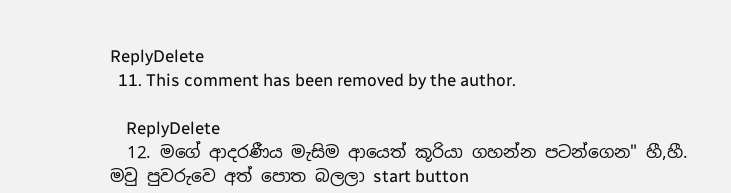ReplyDelete
  11. This comment has been removed by the author.

    ReplyDelete
  12. මගේ ආදරණීය මැසිම ආයෙත් කූරියා ගහන්න පටන්ගෙන" හී,හී. මවු පුවරුවෙ අත් පොත බලලා start button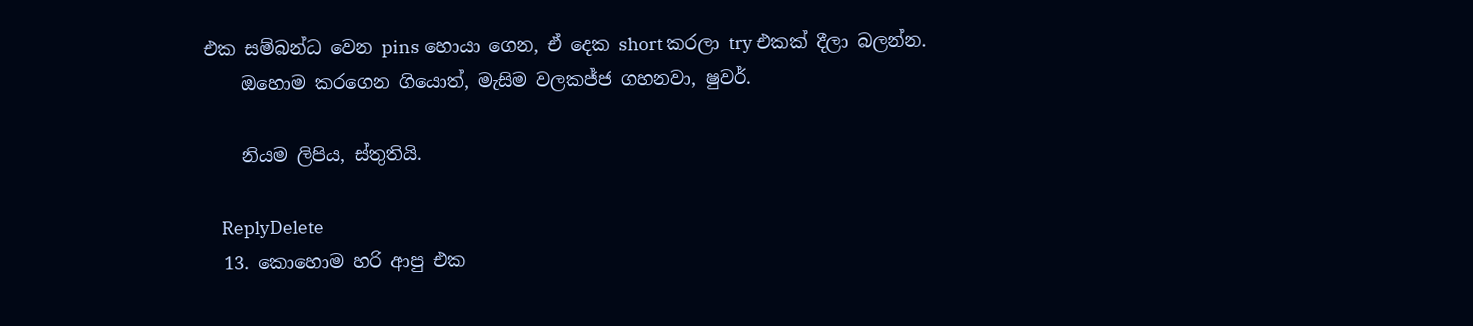එක සම්බන්ධ වෙන pins හොයා ගෙන, ඒ දෙක short කරලා try එකක් දීලා බලන්න.
    ඔහොම කරගෙන ගියොත්, මැසිම වලකජ්ජ ගහනවා, ෂුවර්.

    නියම ලිපිය, ස්තුතියි.

    ReplyDelete
  13. කොහොම හරි ආපු එක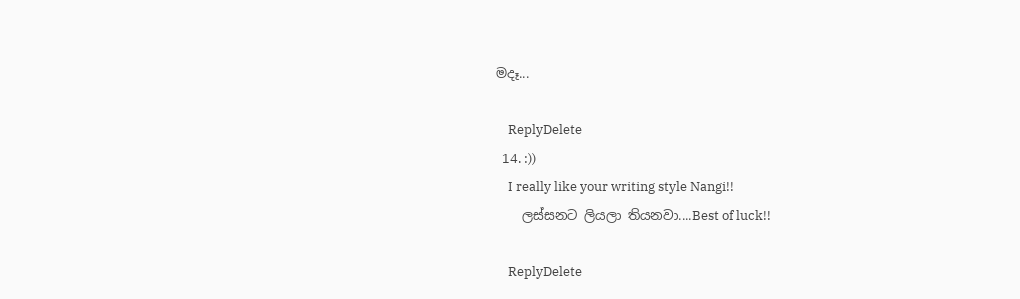මදෑ...

    ReplyDelete
  14. :))
    I really like your writing style Nangi!!
    ලස්සනට ලියලා තියනවා....Best of luck!!

    ReplyDelete